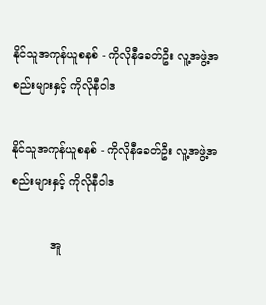နိုင်သူအကုန်ယူစနစ် - ကိုလိုနီခေတ်ဦး လူ့အဖွဲ့အစည်းများနှင့် ကိုလိုနီဝါဒ

နိုင်သူအကုန်ယူစနစ် - ကိုလိုနီခေတ်ဦး လူ့အဖွဲ့အစည်းများနှင့် ကိုလိုနီဝါဒ

           အူ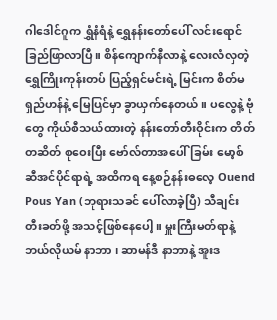ဂါဒေါင်ဂူက ရွှံနံရံနဲ့ ရွှေနန်းတော်ပေါ် လင်းရောင်ခြည်ဖြာလာပြီ။ စိန်ကျောက်နီလာနဲ့ လေးလံလှတဲ့ ရွှေကြိုးကုန်းတပ် ပြည့်ရှင်မင်းရဲ့ မြင်းက စိတ်မရှည်ဟန်နဲ့ မြေပြင်မှာ ခွာယှက်နေတယ်။ ပလွေနဲ့ ဗုံတွေ ကိုယ်စီသယ်ထားတဲ့ နန်းတော်တီးဝိုင်းက တိတ်တဆိတ် စုဝေးပြီး ဗော်လ်တာအပေါ်ခြမ်း မော့စ်ဆီအင်ပိုင်ရာရဲ့ အထိကရ နေ့စဉ်နန်းဓလေ့ Ouend Pous Yan (ဘုရားသခင် ပေါ်လာခဲ့ပြီ) သီချင်းတီးခတ်ဖို့ အသင့်ဖြစ်နေပေါ့။ မှူးကြီးမတ်ရာနဲ့ ဘယ်လိုယမ် နာဘာ ၊ ဆာမန်ဒီ နာဘာနဲ့ အူးဒ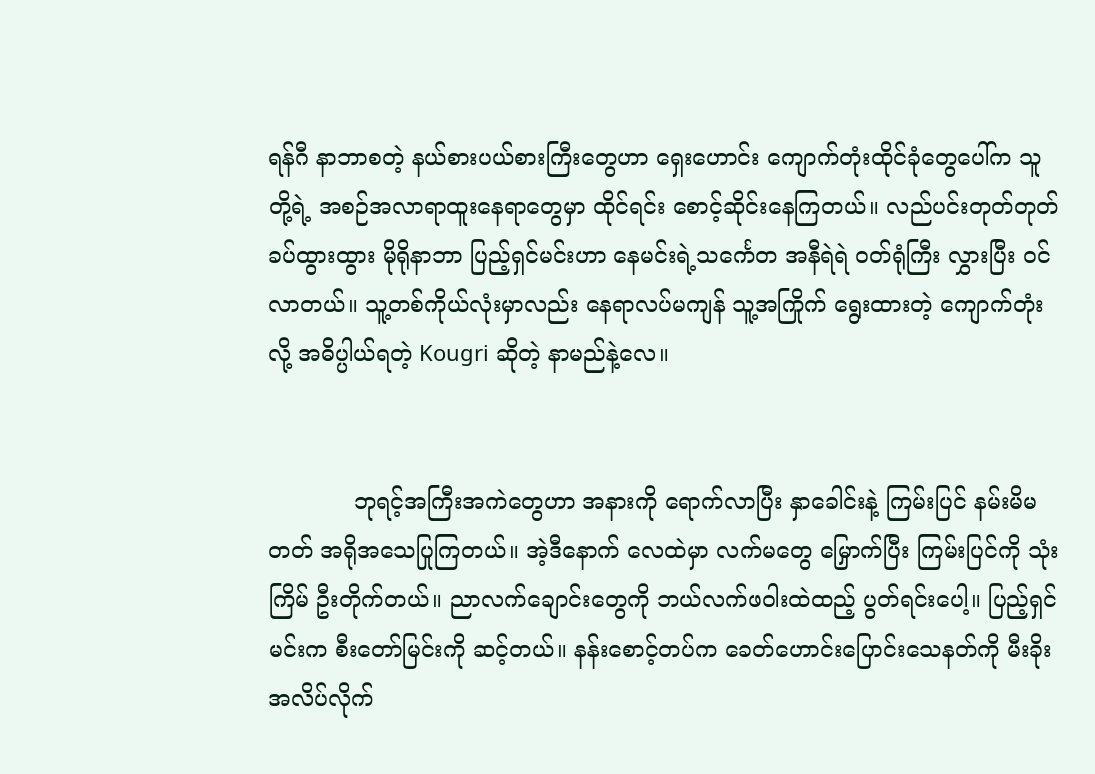ရန်ဂီ နာဘာစတဲ့ နယ်စားပယ်စားကြီးတွေဟာ ရှေးဟောင်း ကျောက်တုံးထိုင်ခုံတွေပေါ်က သူတို့ရဲ့ အစဉ်အလာရာထူးနေရာတွေမှာ ထိုင်ရင်း စောင့်ဆိုင်းနေကြတယ်။ လည်ပင်းတုတ်တုတ် ခပ်ထွားထွား မိုရိုနာဘာ ပြည့်ရှင်မင်းဟာ နေမင်းရဲ့သင်္ကေတ အနီရဲရဲ ဝတ်ရုံကြီး လွှားပြီး ဝင်လာတယ်။ သူ့တစ်ကိုယ်လုံးမှာလည်း နေရာလပ်မကျန် သူ့အကြိုက် ‌ရွေးထားတဲ့ ကျောက်တုံးလို့ အဓိပ္ပါယ်ရတဲ့ Kougri ဆိုတဲ့ နာမည်နဲ့လေ။


            ဘုရင့်အကြီးအကဲတွေဟာ အနားကို ရောက်လာပြီး နှာခေါင်းနဲ့ ကြမ်းပြင် နမ်းမိမတတ် အရိုအသေပြုကြတယ်။ အဲ့ဒီနောက် လေထဲမှာ လက်မတွေ မြှောက်ပြီး ကြမ်းပြင်ကို သုံးကြိမ် ဦးတိုက်တယ်။ ညာလက်ချောင်းတွေကို ဘယ်လက်ဖဝါးထဲထည့် ပွတ်ရင်းပေါ့။ ပြည့်ရှင်မင်းက စီးတော်မြင်းကို ဆင့်တယ်။ နန်းစောင့်တပ်က ခေတ်ဟောင်းပြောင်းသေနတ်ကို မီးခိုးအလိပ်လိုက်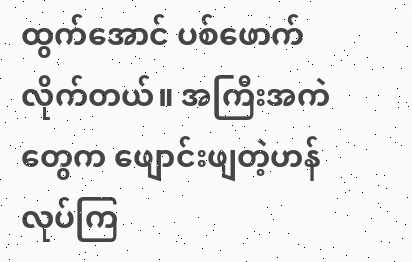ထွက်အောင် ပစ်ဖောက်လိုက်တယ်။ အကြီးအကဲတွေက ဖျောင်းဖျတဲ့ဟန် လုပ်ကြ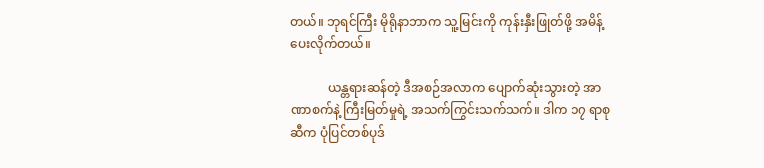တယ်။ ဘုရင်ကြီး မိုရိုနာဘာက သူ့မြင်းကို ကုန်းနှီးဖြုတ်ဖို့ အမိန့်ပေးလိုက်တယ်။

            ယန္တရားဆန်တဲ့ ဒီအစဉ်အလာက ပျောက်ဆုံးသွားတဲ့ အာဏာစက်နဲ့ ကြီးမြတ်မှုရဲ့ အသက်ကြွင်းသက်သက်။ ဒါက ၁၇ ရာစုဆီက ပုံပြင်တစ်ပုဒ်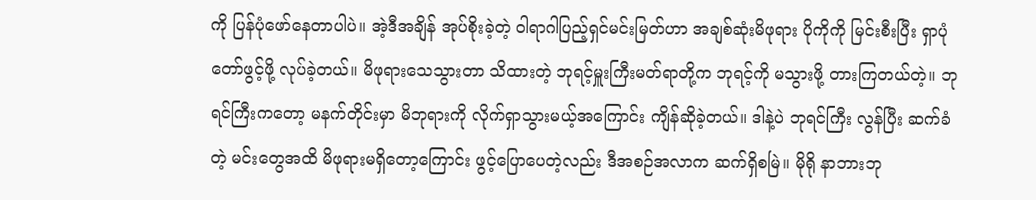ကို ပြန်ပုံဖော်နေတာပါပဲ။ အဲ့ဒီအချိန် အုပ်စိုးခဲ့တဲ့ ဝါရာဂါပြည့်ရှင်မင်းမြတ်ဟာ အချစ်ဆုံးမိဖုရား ပိုကိုကို မြင်းစီးပြီး ရှာပုံတော်ဖွင့်ဖို့ လုပ်ခဲ့တယ်။ မိဖုရားသေသွားတာ သိထားတဲ့ ဘုရင့်မှူးကြီးမတ်ရာတို့က ဘုရင့်ကို မသွားဖို့ တားကြတယ်တဲ့။ ဘုရင်ကြီးကတော့ မနက်တိုင်းမှာ မိဘုရားကို လိုက်ရှာသွားမယ့်အကြောင်း ကျိန်ဆိုခဲ့တယ်။ ဒါနဲ့ပဲ ဘုရင်ကြီး လွန်ပြီး ဆက်ခံတဲ့ မင်းတွေအထိ မိဖုရားမရှိတော့ကြောင်း ဖွင့်ပြောပေတဲ့လည်း ဒီအစဉ်အလာက ဆက်ရှိစမြဲ။ မိုရို နာဘားဘု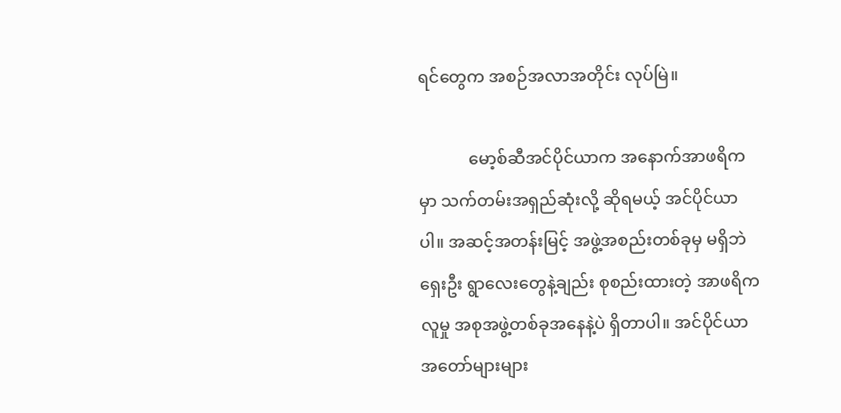ရင်တွေက အစဉ်အလာအတိုင်း လုပ်မြဲ။

            မော့စ်ဆီအင်ပိုင်ယာက အနောက်အာဖရိကမှာ သက်တမ်းအရှည်ဆုံးလို့ ဆိုရမယ့် အင်ပိုင်ယာပါ။ အဆင့်အတန်းမြင့် အဖွဲ့အစည်းတစ်ခုမှ မရှိဘဲ ရှေးဦး ရွာလေးတွေနဲ့ချည်း စုစည်းထားတဲ့ အာဖရိကလူမှု အစုအဖွဲ့တစ်ခုအနေနဲ့ပဲ ရှိတာပါ။ အင်ပိုင်ယာအတော်များများ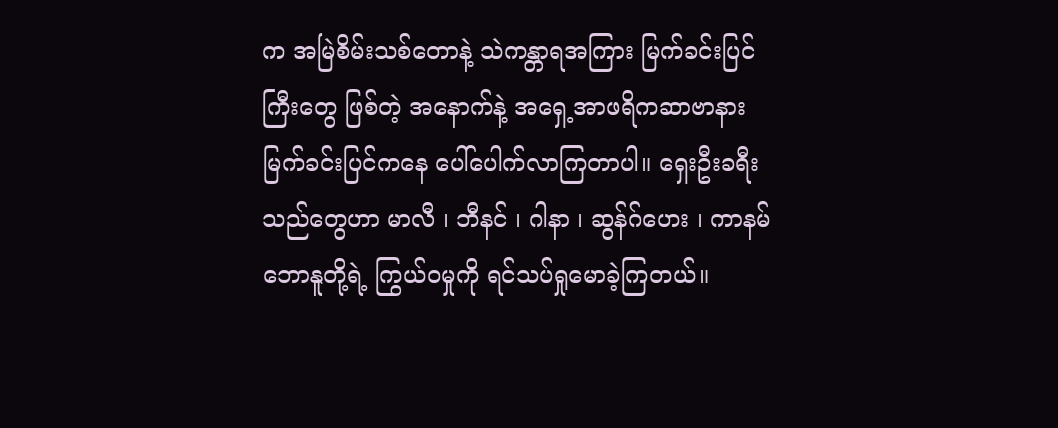က အမြဲစိမ်းသစ်တောနဲ့ သဲကန္တာရအကြား မြက်ခင်းပြင်ကြီးတွေ ဖြစ်တဲ့ အနောက်နဲ့ အရှေ့အာဖရိကဆာဗာနား မြက်ခင်းပြင်ကနေ ပေါ်ပေါက်လာကြတာပါ။ ရှေးဦးခရီးသည်တွေဟာ မာလီ ၊ ဘီနင် ၊ ဂါနာ ၊ ဆွန်ဂ်ဟေး ၊ ကာနမ် ဘောနူတို့ရဲ့ ကြွယ်ဝမှုကို ရင်သပ်ရှုမောခဲ့ကြတယ်။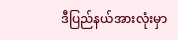ဒီပြည်နယ်အားလုံးမှာ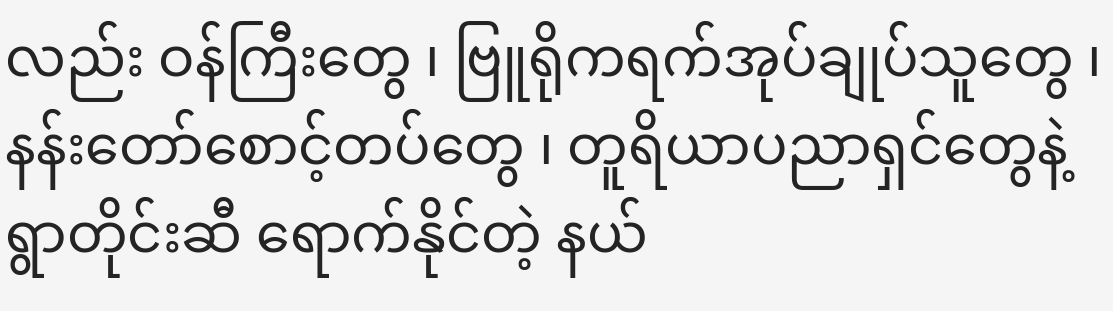လည်း ဝန်ကြီးတွေ ၊ ဗြူရိုကရက်အုပ်ချုပ်သူတွေ ၊ နန်းတော်စောင့်တပ်တွေ ၊ တူရိယာပညာရှင်တွေနဲ့ ရွာတိုင်းဆီ ရောက်နိုင်တဲ့ နယ်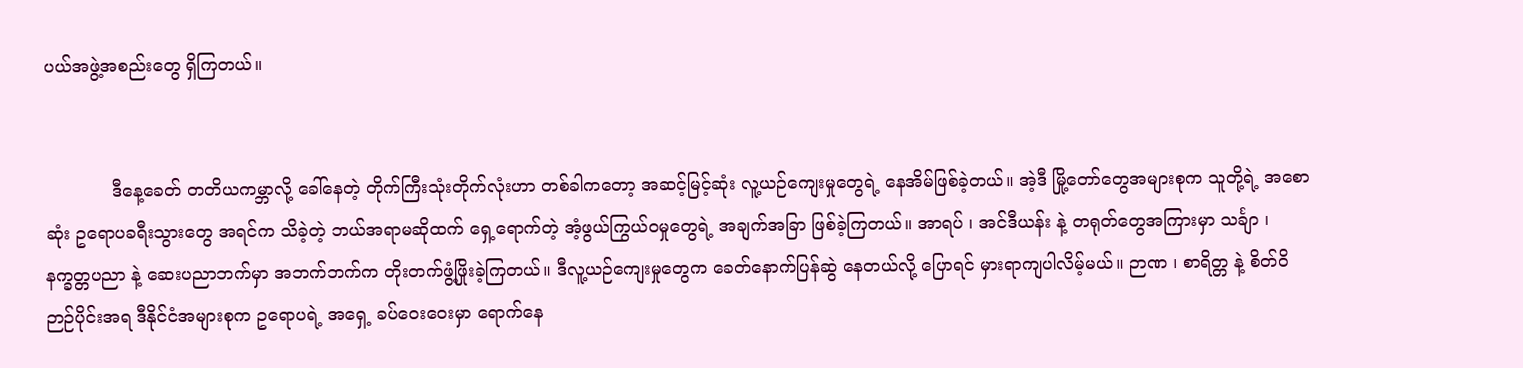ပယ်အဖွဲ့အစည်းတွေ ရှိကြတယ်။


            ဒီနေ့ခေတ် တတိယကမ္ဘာလို့ ခေါ်နေတဲ့ တိုက်ကြီးသုံးတိုက်လုံးဟာ တစ်ခါကတော့ အဆင့်မြင့်ဆုံး လူ့ယဉ်ကျေးမှုတွေရဲ့ နေအိမ်ဖြစ်ခဲ့တယ်။ အဲ့ဒီ မြို့တော်တွေအများစုက သူတို့ရဲ့ အစောဆုံး ဥရောပခရီးသွားတွေ အရင်က သိခဲ့တဲ့ ဘယ်အရာမဆိုထက် ရှေ့ရောက်တဲ့ အံ့ဖွယ်ကြွယ်ဝမှုတွေရဲ့ အချက်အခြာ ဖြစ်ခဲ့ကြတယ်။ အာရပ် ၊ အင်ဒီယန်း နဲ့ တရုတ်တွေအကြားမှာ သင်္ချာ ၊ နက္ခတ္တပညာ နဲ့ ဆေးပညာဘက်မှာ အဘက်ဘက်က တိုးတက်ဖွံ့ဖြိုးခဲ့ကြတယ်။ ဒီလူ့ယဉ်ကျေးမှုတွေက ခေတ်နောက်ပြန်ဆွဲ နေတယ်လို့ ပြောရင် မှားရာကျပါလိမ့်မယ်။ ဉာဏ ၊ စာရိတ္တ နဲ့ စိတ်ဝိဉာဉ်ပိုင်းအရ ဒီနိုင်ငံအများစုက ဥရောပရဲ့ အရှေ့ ခပ်ဝေးဝေးမှာ ရောက်နေ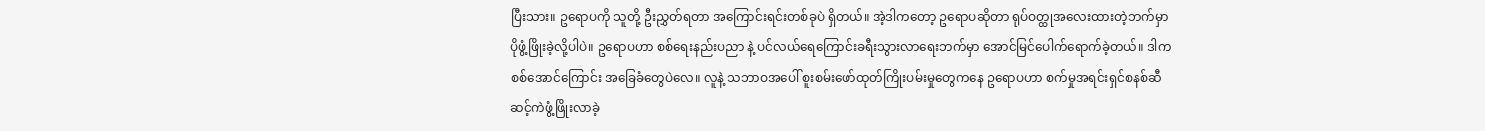ပြီးသား။ ဥရောပကို သူတို့ ဦးညွှတ်ရတာ အကြောင်းရင်းတစ်ခုပဲ ရှိတယ်။ အဲ့ဒါကတော့ ဥရောပဆိုတာ ရုပ်ဝတ္ထုအလေးထားတဲ့ဘက်မှာ ပိုဖွံ့ဖြိုးခဲ့လို့ပါပဲ။ ဥရောပဟာ စစ်ရေးနည်းပညာ နဲ့ ပင်လယ်ရေကြောင်းခရီးသွားလာရေးဘက်မှာ အောင်မြင်ပေါက်ရောက်ခဲ့တယ်။ ဒါက စစ်အောင်ကြောင်း အခြေခံတွေပဲလေ။ လူနဲ့ သဘာဝအပေါ် စူးစမ်းဖော်ထုတ်ကြိုးပမ်းမှုတွေကနေ ဥရောပဟာ စက်မှုအရင်းရှင်စနစ်ဆီ ဆင့်ကဲဖွံ့ဖြိုးလာခဲ့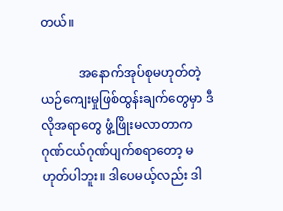တယ်။

            အနောက်အုပ်စုမဟုတ်တဲ့ ယဉ်ကျေးမှုဖြစ်ထွန်းချက်တွေမှာ ဒီလိုအရာတွေ ဖွံ့ဖြိုးမလာတာက ဂုဏ်ငယ်ဂုဏ်ပျက်စရာတော့ မဟုတ်ပါဘူး။ ဒါပေမယ့်လည်း ဒါ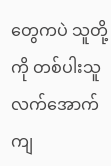တွေကပဲ သူတို့ကို တစ်ပါးသူလက်အောက် ကျ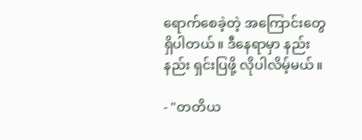ရောက်စေခဲ့တဲ့ အကြောင်းတွေ ရှိပါတယ်။ ဒီနေရာမှာ နည်းနည်း ရှင်းပြဖို့ လိုပါလိမ့်မယ်။

- "တတိယ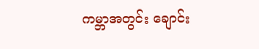ကမ္ဘာအတွင်း ချောင်း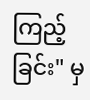ကြည့်ခြင်း" မှ